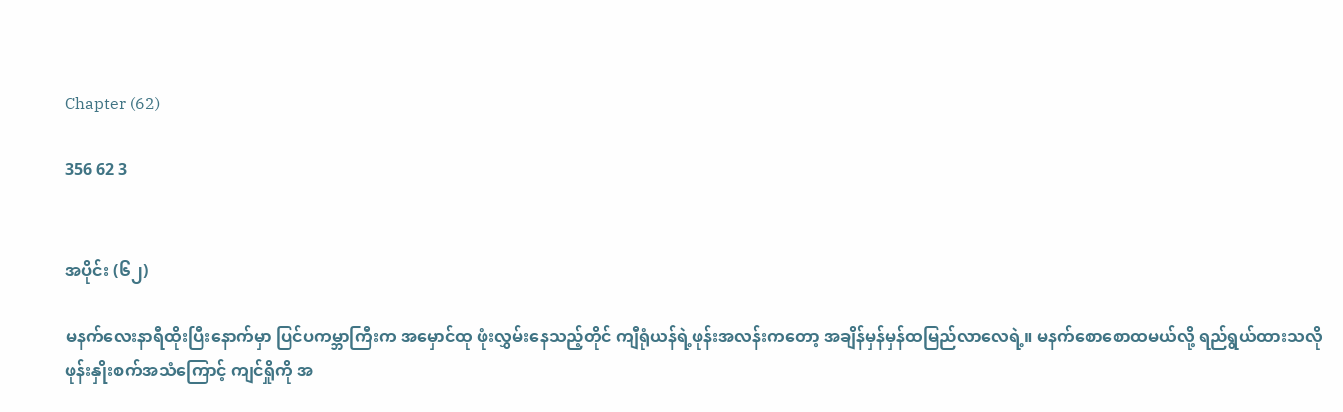Chapter (62)

356 62 3


အပိုင်း (၆၂)

မနက်လေးနာရီထိုးပြီးနောက်မှာ ပြင်ပကမ္ဘာကြီးက အမှောင်ထု ဖုံးလွှမ်းနေသည့်တိုင် ကျီရုံယန်ရဲ့ဖုန်းအလန်းကတော့ အချိန်မှန်မှန်ထမြည်လာလေရဲ့။ မနက်စောစောထမယ်လို့ ရည်ရွယ်ထားသလို ဖုန်းနှိုးစက်အသံကြောင့် ကျင်ရှိုကို အ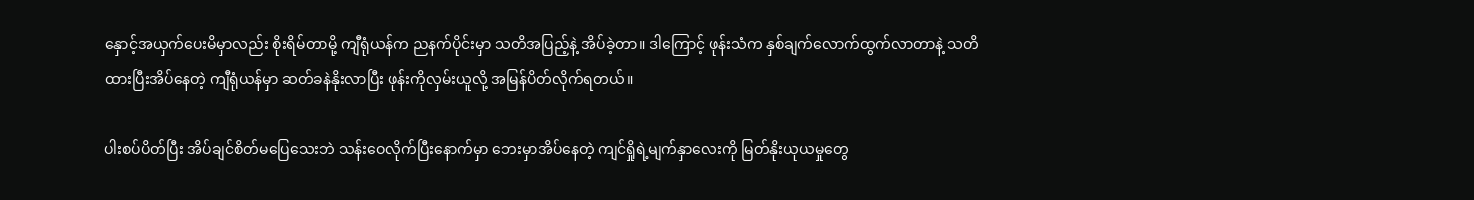နှောင့်အယှက်ပေးမိမှာလည်း စိုးရိမ်တာမို့ ကျီရုံယန်က ညနက်ပိုင်းမှာ သတိအပြည့်နဲ့ အိပ်ခဲ့တာ။ ဒါကြောင့် ဖုန်းသံက နှစ်ချက်လောက်ထွက်လာတာနဲ့ သတိထားပြီးအိပ်နေတဲ့ ကျီရုံယန်မှာ ဆတ်ခနဲနိုးလာပြီး ဖုန်းကိုလှမ်းယူလို့ အမြန်ပိတ်လိုက်ရတယ်။

ပါးစပ်ပိတ်ပြီး အိပ်ချင်စိတ်မပြေသေးဘဲ သန်းဝေလိုက်ပြီးနောက်မှာ ဘေးမှာအိပ်နေတဲ့ ကျင်ရှိုရဲ့မျက်နှာလေးကို မြတ်နိုးယုယမှုတွေ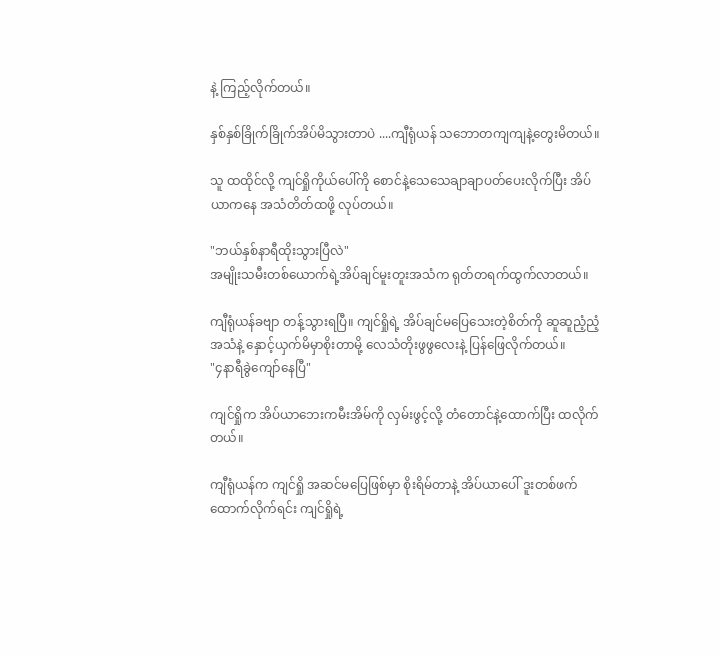နဲ့ ကြည့်လိုက်တယ်။

နှစ်နှစ်ခြိုက်ခြိုက်အိပ်မိသွားတာပဲ ....ကျီရုံယန် သဘောတကျကျနဲ့တွေးမိတယ်။

သူ ထထိုင်လို့ ကျင်ရှိုကိုယ်ပေါ်ကို စောင်နဲ့သေသေချာချာပတ်ပေးလိုက်ပြီး အိပ်ယာကနေ အသံတိတ်ထဖို့ လုပ်တယ်။

"ဘယ်နှစ်နာရီထိုးသွားပြီလဲ"
အမျိုးသမီးတစ်ယောက်ရဲ့အိပ်ချင်မူးတူးအသံက ရုတ်တရက်ထွက်လာတယ်။

ကျီရုံယန်ခဗျာ တန့်သွားရပြီ။ ကျင်ရှိုရဲ့ အိပ်ချင်မပြေသေးတဲ့စိတ်ကို ဆူဆူညံ့ညံ့အသံနဲ့ နှောင့်ယှက်မိမှာစိုးတာမို့ လေသံတိုးဖွဖွလေးနဲ့ ပြန်ဖြေလိုက်တယ်။
"၄နာရီခွဲကျော်နေပြီ"

ကျင်ရှိုက အိပ်ယာဘေးကမီးအိမ်ကို လှမ်းဖွင့်လို့ တံတောင်နဲ့ထောက်ပြီး ထလိုက်တယ်။

ကျီရုံယန်က ကျင်ရှို အဆင်မပြေဖြစ်မှာ စိုးရိမ်တာနဲ့ အိပ်ယာပေါ် ဒူးတစ်ဖက်ထောက်လိုက်ရင်း ကျင်ရှိုရဲ့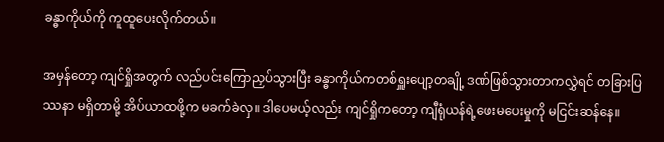ခန္ဓာကိုယ်ကို ကူထူပေးလိုက်တယ်။

အမှန်တော့ ကျင်ရှိုအတွက် လည်ပင်းကြောညှပ်သွားပြီး ခန္ဓာကိုယ်ကတစ်ရှူးပျော့တချို့ ဒဏ်ဖြစ်သွားတာကလွှဲရင် တခြားပြဿနာ မရှိတာမို့ အိပ်ယာထဖို့က မခက်ခဲလှ။ ဒါပေမယ့်လည်း ကျင်ရှိုကတော့ ကျီရုံယန်ရဲ့ဖေးမပေးမှုကို မငြင်းဆန်နေ။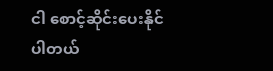ငါ စောင့်ဆိုင်းပေးနိုင်ပါတယ်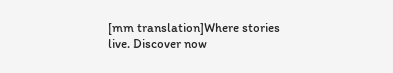[mm translation]Where stories live. Discover now